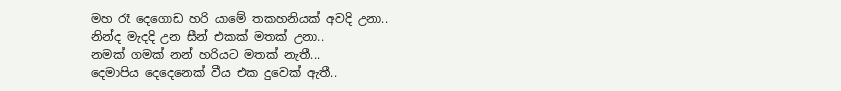මහ රෑ දෙගොඩ හරි යාමේ තකහනියක් අවදි උනා..
නින්ද මැදදි උන සීන් එකක් මතක් උනා..
නමක් ගමක් නන් හරියට මතක් නැතී...
දෙමාපිය දෙදෙනෙක් වීය එක දුවෙක් ඇතී..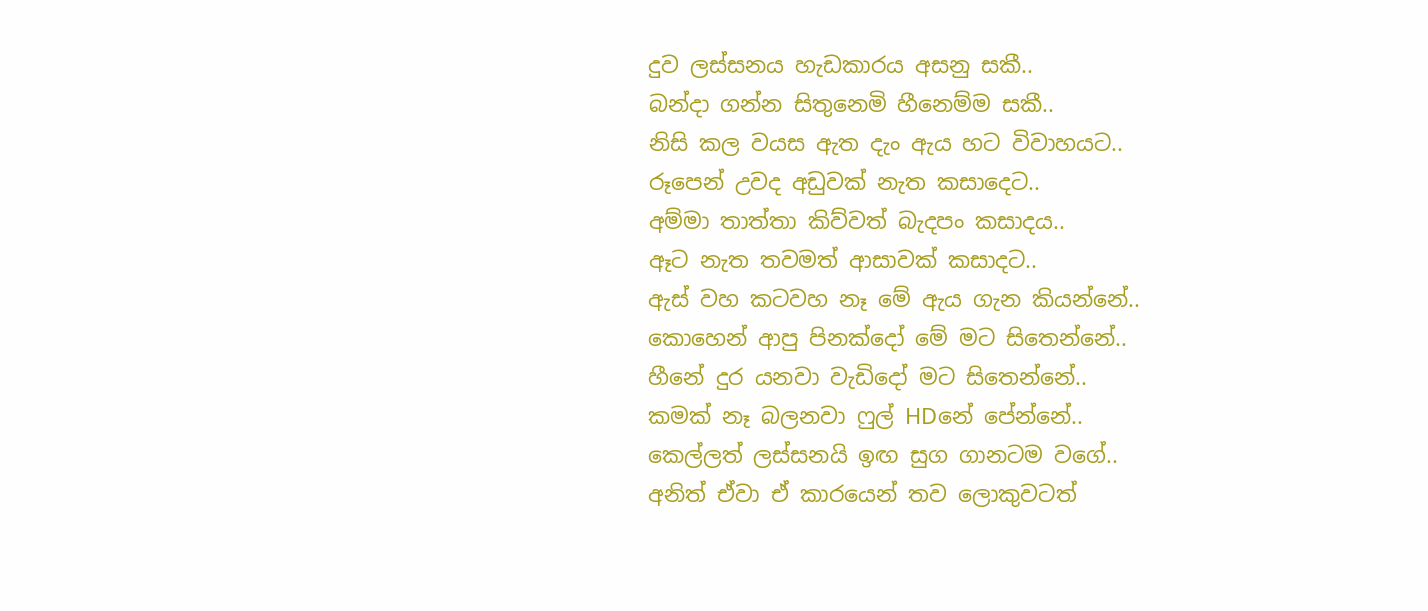දුව ලස්සනය හැඩකාරය අසනු සකී..
බන්දා ගන්න සිතුනෙමි හීනෙම්ම සකී..
නිසි කල වයස ඇත දැං ඇය හට විවාහයට..
රූපෙන් උවද අඩුවක් නැත කසාදෙට..
අම්මා තාත්තා කිව්වත් බැදපං කසාදය..
ඈට නැත තවමත් ආසාවක් කසාදට..
ඇස් වහ කටවහ නෑ මේ ඇය ගැන කියන්නේ..
කොහෙන් ආපු පිනක්දෝ මේ මට සිතෙන්නේ..
හීනේ දුර යනවා වැඩිදෝ මට සිතෙන්නේ..
කමක් නෑ බලනවා ෆුල් HDනේ පේන්නේ..
කෙල්ලත් ලස්සනයි ඉඟ සුග ගානටම වගේ..
අනිත් ඒවා ඒ කාරයෙන් තව ලොකුවටත්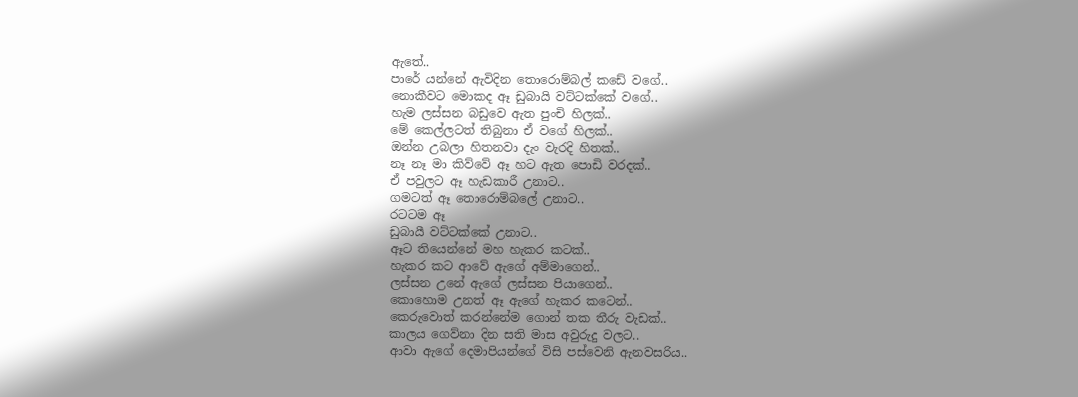ඇතේ..
පාරේ යන්නේ ඇවිදින තොරොම්බල් කඩේ වගේ..
නොකීවට මොකද ඈ ඩුබායි වට්ටක්කේ වගේ..
හැම ලස්සන බඩුවෙ ඇත පුංචි හිලක්..
මේ කෙල්ලටත් තිබුනා ඒ වගේ හිලක්..
ඔන්න උබලා හිතනවා දැං වැරදි හිතක්..
නෑ නෑ මා කිව්වේ ඈ හට ඇත පොඩි වරදක්..
ඒ පවුලට ඈ හැඩකාරී උනාට..
ගමටත් ඈ තොරොම්බලේ උනාට..
රටටම ඈ
ඩුබායී වට්ටක්කේ උනාට..
ඈට තියෙන්නේ මහ හැකර කටක්..
හැකර කට ආවේ ඇගේ අම්මාගෙන්..
ලස්සන උනේ ඇගේ ලස්සන පියාගෙන්..
කොහොම උනත් ඈ ඇගේ හැකර කටෙන්..
කෙරුවොත් කරන්නේම ගොන් තක තීරු වැඩක්..
කාලය ගෙව්නා දින සති මාස අවුරුදු වලට..
ආවා ඇගේ දෙමාපියන්ගේ විසි පස්වෙනි ඇනවසරිය..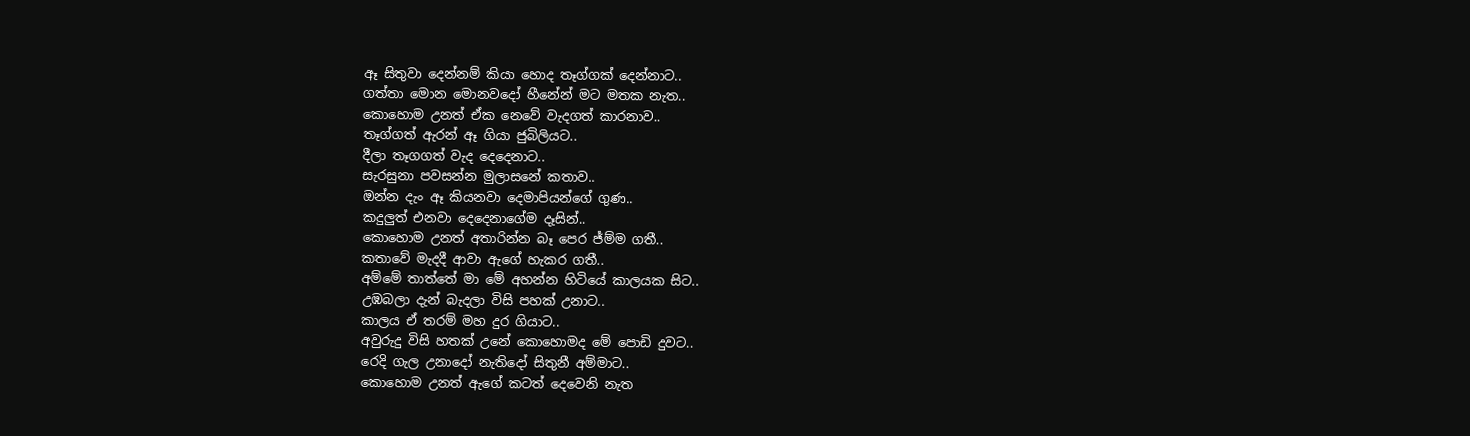ඈ සිතුවා දෙන්නම් කියා හොද තෑග්ගක් දෙන්නාට..
ගත්තා මොන මොනවදෝ හීනේන් මට මතක නැත..
කොහොම උනත් ඒක නෙවේ වැදගත් කාරනාව..
තෑග්ගත් ඇරන් ඈ ගියා ජුබිලියට..
දීලා තෑගගත් වැද දෙදෙනාට..
සැරසුනා පවසන්න මුලාසනේ කතාව..
ඔන්න දැං ඈ කියනවා දෙමාපියන්ගේ ගුණ..
කදුලුත් එනවා දෙදෙනාගේම දෑසින්..
කොහොම උනත් අතාරින්න බෑ පෙර ජ්ම්ම ගතී..
කතාවේ මැදදී ආවා ඇගේ හැකර ගතී..
අම්මේ තාත්තේ මා මේ අහන්න හිටියේ කාලයක සිට..
උඹබලා දැන් බැදලා විසි පහක් උනාට..
කාලය ඒ තරම් මහ දුර ගියාට..
අවුරුදු විසි හතක් උනේ කොහොමද මේ පොඩි දුවට..
රෙදි ගැල උනාදෝ නැතිදෝ සිතුනී අම්මාට..
කොහොම උනත් ඇගේ කටත් දෙවෙනි නැත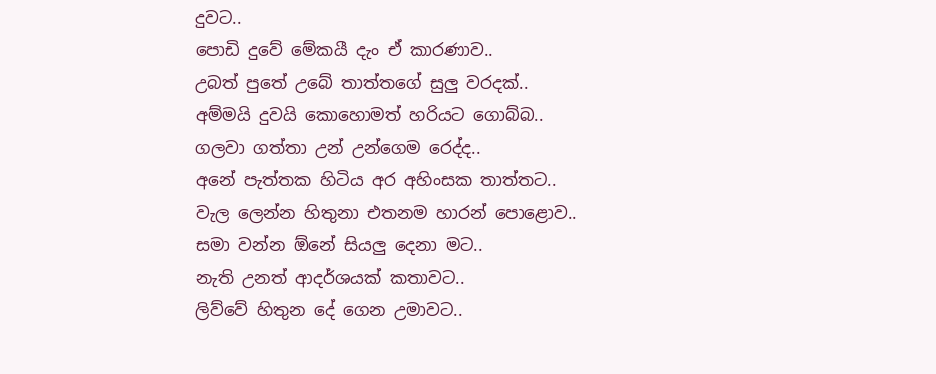දුවට..
පොඩි දුවේ මේකයී දැං ඒ කාරණාව..
උබත් පුතේ උබේ තාත්තගේ සුලු වරදක්..
අම්මයි දුවයි කොහොමත් හරියට ගොබ්බ..
ගලවා ගත්තා උන් උන්ගෙම රෙද්ද..
අනේ පැත්තක හිටිය අර අහිංසක තාත්තට..
වැල ලෙන්න හිතුනා එතනම හාරන් පොළොව..
සමා වන්න ඕනේ සියලු දෙනා මට..
නැති උනත් ආදර්ශයක් කතාවට..
ලිව්වේ හිතුන දේ ගෙන උමාවට..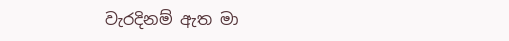වැරදිනම් ඇත මා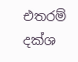එතරම් දක්ශ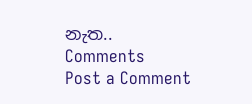නැත..
Comments
Post a Comment